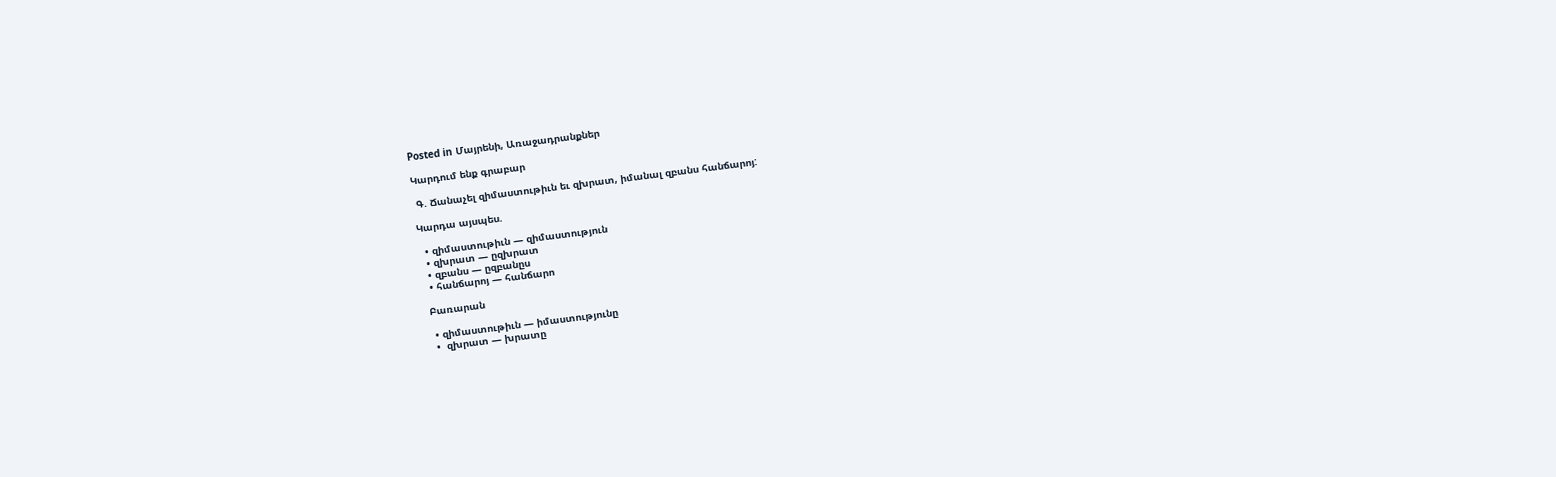Posted in Մայրենի, Առաջադրանքներ

Կարդում ենք գրաբար

 Գ. Ճանաչել զիմաստութիւն եւ զխրատ, իմանալ զբանս հանճարոյ:

Կարդա այսպես.

  • զիմաստութիւն — զիմաստություն
  • զխրատ — ըզխրատ
  • զբանս — ըզբանըս
  • հանճարոյ — հանճարո

 Բառարան

  • զիմաստութիւն — իմաստությունը
  •  զխրատ — խրատը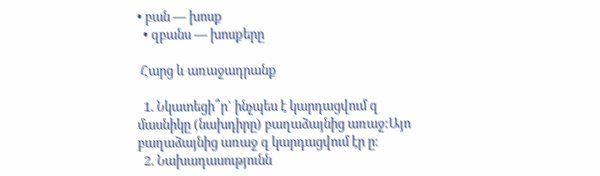• բան — խոսք
  • զբանս — խոսքերը

 Հարց և առաջադրանք

  1. Նկատեցի՞ր` ինչպես է կարդացվում զ մասնիկը (նախդիրը) բաղաձայնից առաջ:Այո բաղաձայնից առաջ զ կարդացվում էր ը։
  2. Նախադասությունն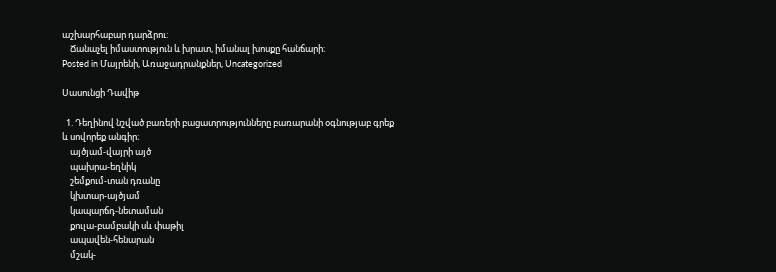աշխարհաբար դարձրու:
    Ճանաչել իմաստություն և խրատ, իմանալ խոսքը հանճարի։
Posted in Մայրենի, Առաջադրանքներ, Uncategorized

Սասունցի Դավիթ

  1. Դեղինով նշված բառերի բացատրությունները բառարանի օգնությաբ գրեք և սովորեք անգիր։
    այծյամ-վայրի այծ
    պախրա-եղնիկ
    շեմքում-տան դռանը
    կխտար-այծյամ
    կապարճդ-նետաման
    քուլա-բամբակի սև փաթիլ
    ապավեն-հենարան
    մշակ-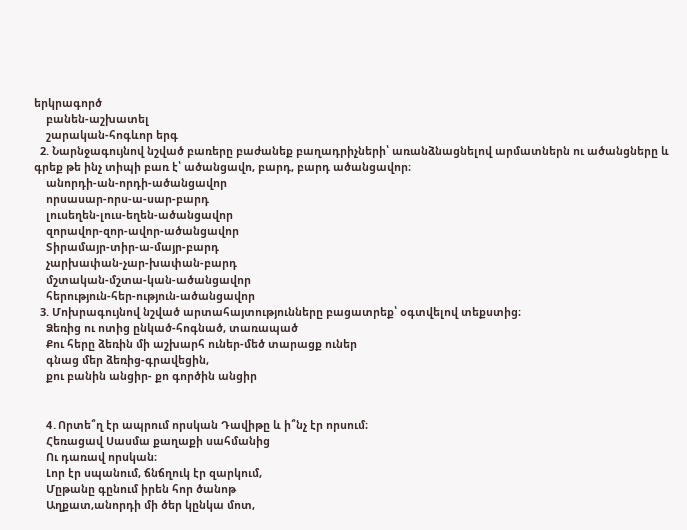երկրագործ
    բանեն-աշխատել
    շարական-հոգևոր երգ
  2. Նարնջագույնով նշված բառերը բաժանեք բաղադրիչների՝ առանձնացնելով արմատներն ու ածանցները և գրեք թե ինչ տիպի բառ է՝ ածանցավո, բարդ, բարդ ածանցավոր։
    անորդի-ան-որդի-ածանցավոր
    որսասար-որս-ա-սար-բարդ
    լուսեղեն-լուս-եղեն-ածանցավոր
    զորավոր-զոր-ավոր-ածանցավոր
    Տիրամայր-տիր-ա-մայր-բարդ
    չարխափան-չար-խափան-բարդ
    մշտական-մշտա-կան-ածանցավոր
    հերություն-հեր-ություն-ածանցավոր
  3. Մոխրագույնով նշված արտահայտությունները բացատրեք՝ օգտվելով տեքստից։
    Ձեռից ու ոտից ընկած-հոգնած, տառապած
    Քու հերը ձեռին մի աշխարհ ուներ-մեծ տարացք ուներ
    գնաց մեր ձեռից-գրավեցին,
    քու բանին անցիր- քո գործին անցիր


    4․Որտե՞ղ էր ապրում որսկան Դավիթը և ի՞նչ էր որսում։
    Հեռացավ Սասմա քաղաքի սահմանից
    Ու դառավ որսկան։
    Լոր էր սպանում, ճնճղուկ էր զարկում,
    Մըթանը գընում իրեն հոր ծանոթ
    Աղքատ,անորդի մի ծեր կընկա մոտ,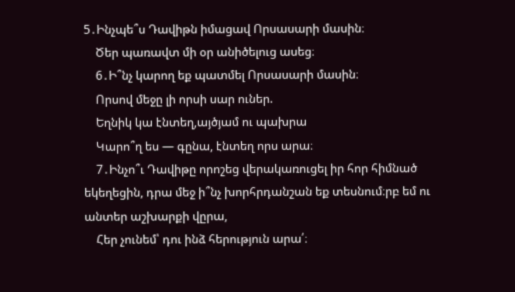5․Ինչպե՞ս Դավիթն իմացավ Որսասարի մասին։
    Ծեր պառավտ մի օր անիծելուց ասեց։
    6․Ի՞նչ կարող եք պատմել Որսասարի մասին։
    Որսով մեջը լի որսի սար ուներ.
    Եղնիկ կա էնտեղ,այծյամ ու պախրա
    Կարո՞ղ ես — գընա, էնտեղ որս արա։
    7․Ինչո՞ւ Դավիթը որոշեց վերակառուցել իր հոր հիմնած եկեղեցին, դրա մեջ ի՞նչ խորհրդանշան եք տեսնում։րբ եմ ու անտեր աշխարքի վըրա,
    Հեր չունեմ՝ դու ինձ հերություն արա՛։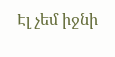Էլ չեմ իջնի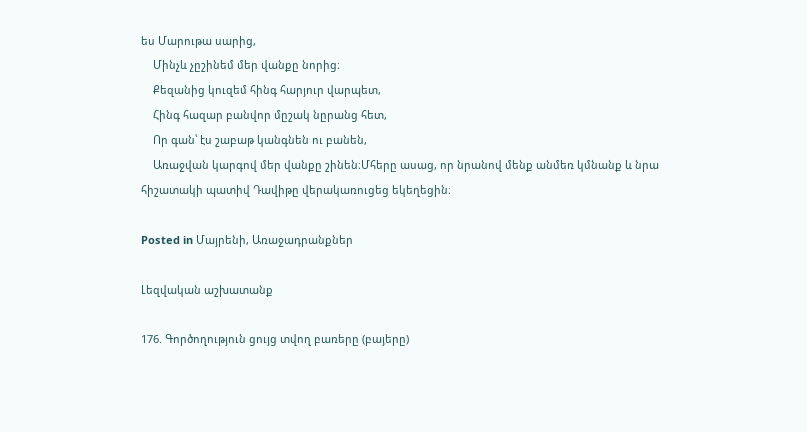ես Մարութա սարից,
    Մինչև չըշինեմ մեր վանքը նորից։
    Քեզանից կուզեմ հինգ հարյուր վարպետ,
    Հինգ հազար բանվոր մըշակ նըրանց հետ,
    Որ գան՝ էս շաբաթ կանգնեն ու բանեն,
    Առաջվան կարգով մեր վանքը շինեն։Մհերը ասաց, որ նրանով մենք անմեռ կմնանք և նրա հիշատակի պատիվ Դավիթը վերակառուցեց եկեղեցին։

Posted in Մայրենի, Առաջադրանքներ

Լեզվական աշխատանք

176. Գործողություն ցույց տվող բառերը (բայերը)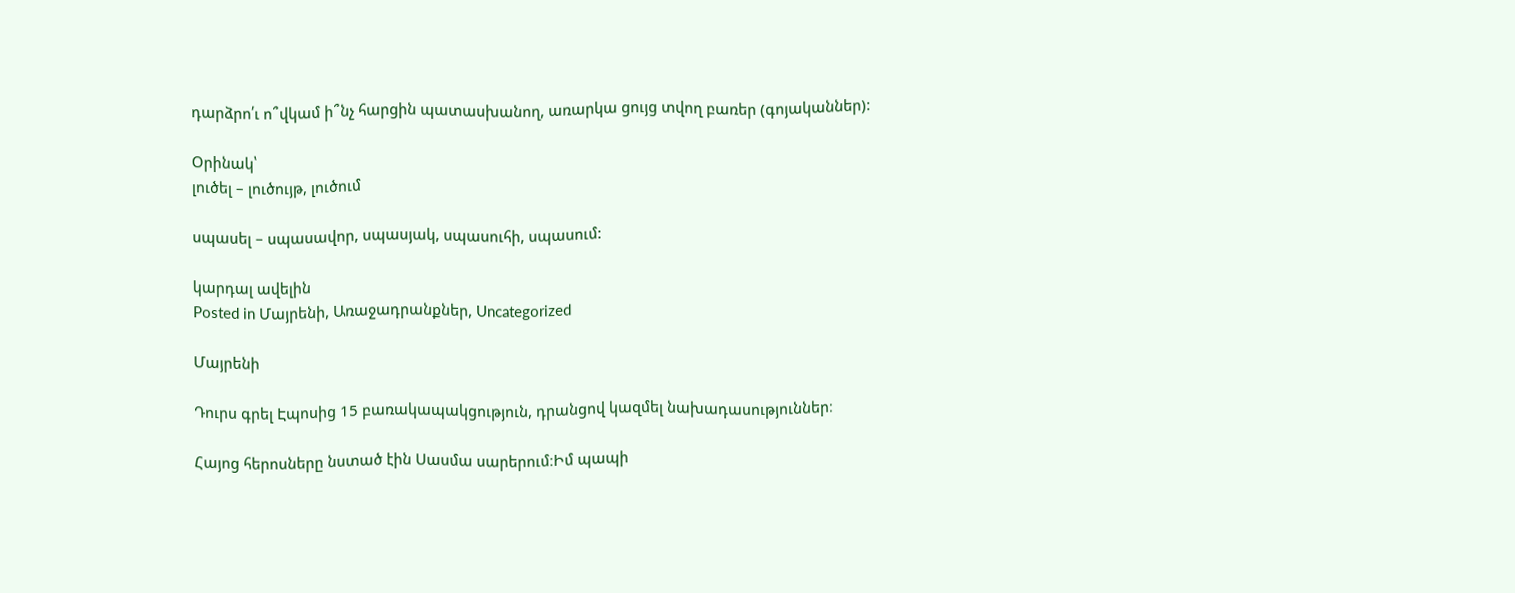դարձրո՛ւ ո՞վկամ ի՞նչ հարցին պատասխանող, առարկա ցույց տվող բառեր (գոյականներ):

Օրինակ՝
լուծել – լուծույթ, լուծում

սպասել – սպասավոր, սպասյակ, սպասուհի, սպասում:

կարդալ ավելին
Posted in Մայրենի, Առաջադրանքներ, Uncategorized

Մայրենի

Դուրս գրել Էպոսից 15 բառակապակցություն, դրանցով կազմել նախադասություններ։

Հայոց հերոսները նստած էին Սասմա սարերում։Իմ պապի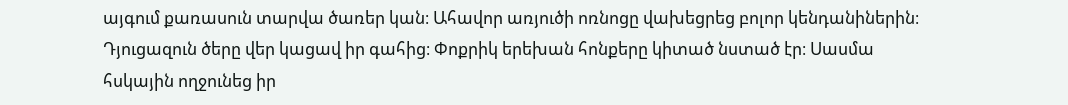այգում քառասուն տարվա ծառեր կան։ Ահավոր առյուծի ոռնոցը վախեցրեց բոլոր կենդանիներին։ Դյուցազուն ծերը վեր կացավ իր գահից։ Փոքրիկ երեխան հոնքերը կիտած նստած էր։ Սասմա հսկային ողջունեց իր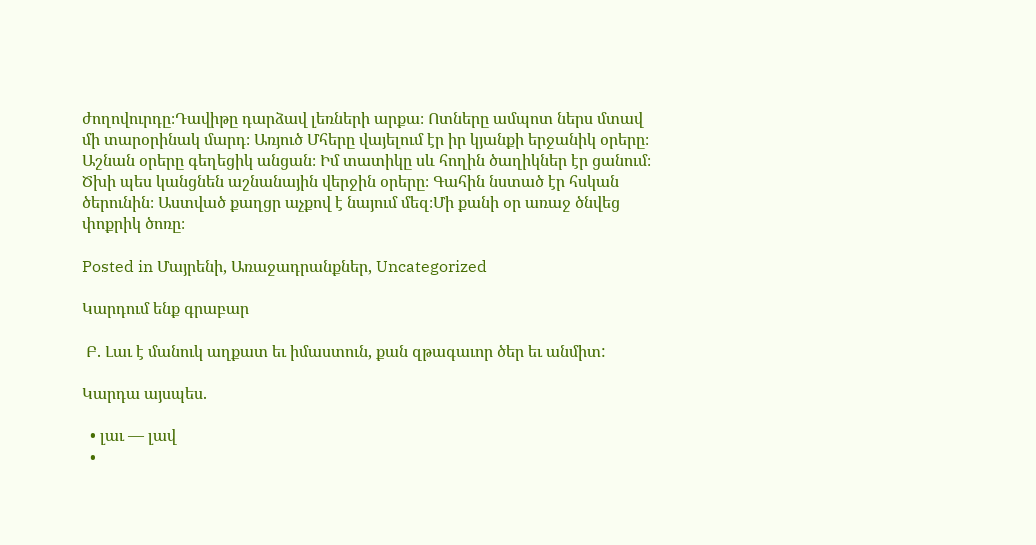ժողովուրդը։Դավիթը դարձավ լեռների արքա։ Ոտները ամպոտ ներս մտավ մի տարօրինակ մարդ։ Առյուծ Մհերը վայելում էր իր կյանքի երջանիկ օրերը։ Աշնան օրերը գեղեցիկ անցան։ Իմ տատիկը սև հողին ծաղիկներ էր ցանում։ Ծխի պես կանցնեն աշնանային վերջին օրերը։ Գահին նստած էր հսկան ծերունին։ Աստված քաղցր աչքով է նայում մեզ։Մի քանի օր առաջ ծնվեց փոքրիկ ծոռը։

Posted in Մայրենի, Առաջադրանքներ, Uncategorized

Կարդում ենք գրաբար

 Բ. Լաւ է մանուկ աղքատ եւ իմաստուն, քան զթագաւոր ծեր եւ անմիտ:

Կարդա այսպես.

  • լաւ — լավ
  •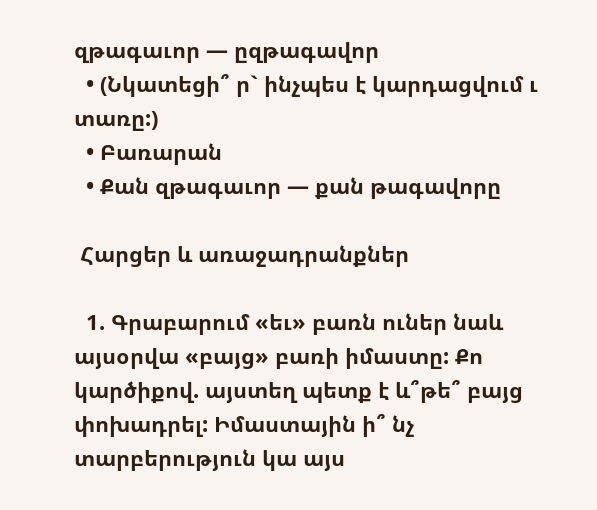զթագաւոր — ըզթագավոր
  • (Նկատեցի՞ ր` ինչպես է կարդացվում ւ տառը:)
  • Բառարան
  • Քան զթագաւոր — քան թագավորը

 Հարցեր և առաջադրանքներ

  1. Գրաբարում «եւ» բառն ուներ նաև այսօրվա «բայց» բառի իմաստը: Քո կարծիքով. այստեղ պետք է և՞թե՞ բայց փոխադրել: Իմաստային ի՞ նչ տարբերություն կա այս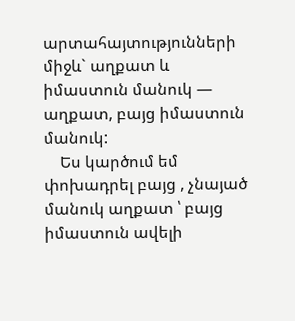արտահայտությունների միջև` աղքատ և իմաստուն մանուկ — աղքատ, բայց իմաստուն մանուկ:
    Ես կարծում եմ փոխադրել բայց , չնայած մանուկ աղքատ ՝ բայց իմաստուն ավելի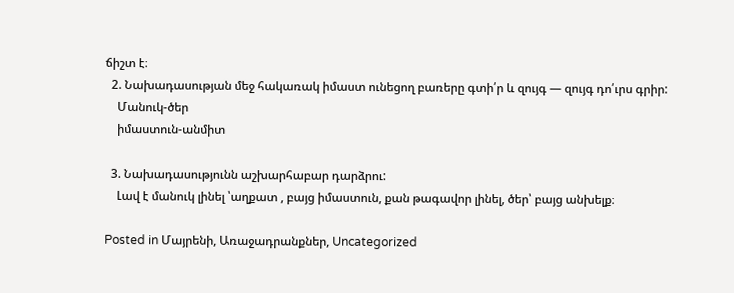ճիշտ է։
  2. Նախադասության մեջ հակառակ իմաստ ունեցող բառերը գտի՛ր և զույգ — զույգ դո՛ւրս գրիր:
    Մանուկ-ծեր
    իմաստուն-անմիտ

  3. Նախադասությունն աշխարհաբար դարձրու:
    Լավ է մանուկ լինել ՝աղքատ , բայց իմաստուն, քան թագավոր լինել, ծեր՝ բայց անխելք։

Posted in Մայրենի, Առաջադրանքներ, Uncategorized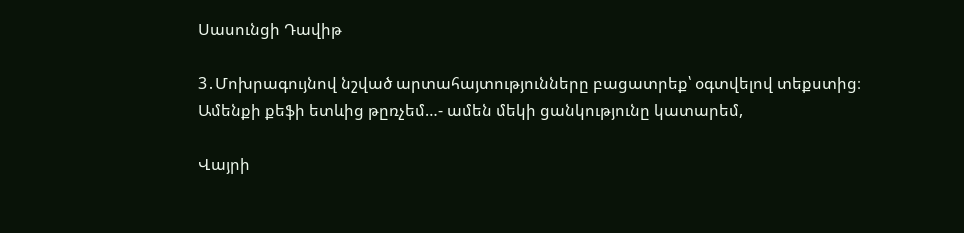Սասունցի Դավիթ

3․Մոխրագույնով նշված արտահայտությունները բացատրեք՝ օգտվելով տեքստից։
Ամենքի քեֆի ետևից թըռչեմ…- ամեն մեկի ցանկությունը կատարեմ,

Վայրի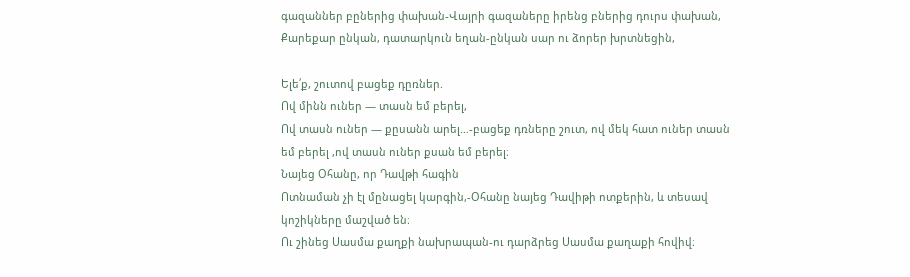գազաններ բըներից փախան-Վայրի գազաները իրենց բներից դուրս փախան,
Քարեքար ընկան, դատարկուն եղան-ընկան սար ու ձորեր խրտնեցին,

Ելե՛ք, շուտով բացեք դըռներ.
Ով մինն ուներ — տասն եմ բերել,
Ով տասն ուներ — քըսանն արել…-բացեք դռները շուտ, ով մեկ հատ ուներ տասն եմ բերել ,ով տասն ուներ քսան եմ բերել։
Նայեց Օհանը, որ Դավթի հագին
Ոտնաման չի էլ մընացել կարգին,-Օհանը նայեց Դավիթի ոտքերին, և տեսավ կոշիկները մաշված են։
Ու շինեց Սասմա քաղքի նախրապան-ու դարձրեց Սասմա քաղաքի հովիվ։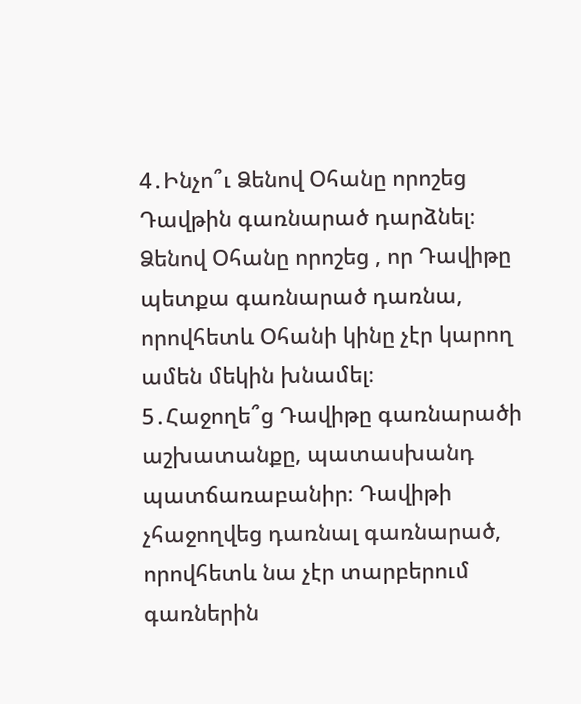4․Ինչո՞ւ Ձենով Օհանը որոշեց Դավթին գառնարած դարձնել։
Ձենով Օհանը որոշեց , որ Դավիթը պետքա գառնարած դառնա, որովհետև Օհանի կինը չէր կարող ամեն մեկին խնամել։
5․Հաջողե՞ց Դավիթը գառնարածի աշխատանքը, պատասխանդ պատճառաբանիր։ Դավիթի չհաջողվեց դառնալ գառնարած, որովհետև նա չէր տարբերում գառներին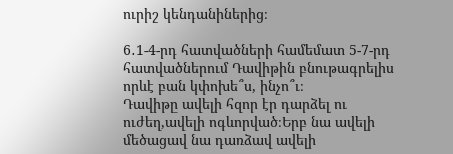ուրիշ կենդանիներից։

6․1-4-րդ հատվածների համեմատ 5-7-րդ հատվածներում Դավիթին բնութագրելիս որևէ բան կփոխե՞ս, ինչո՞ւ։
Դավիթը ավելի հզոր էր դարձել ու ուժեղ,ավելի ոգևորված։Երբ նա ավելի մեծացավ նա դառձավ ավելի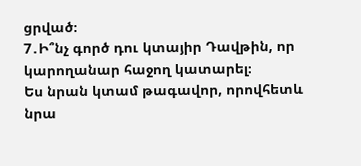ցրված։
7․Ի՞նչ գործ դու կտայիր Դավթին, որ կարողանար հաջող կատարել։
Ես նրան կտամ թագավոր, որովհետև նրա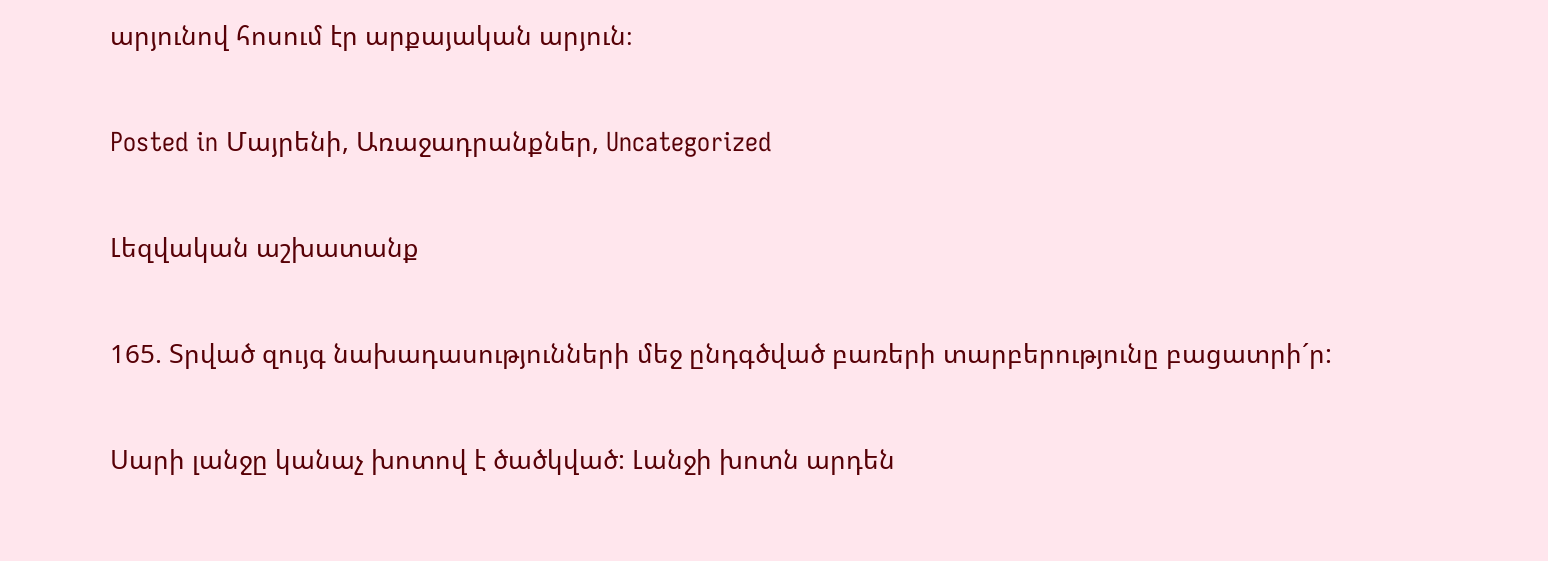արյունով հոսում էր արքայական արյուն։

Posted in Մայրենի, Առաջադրանքներ, Uncategorized

Լեզվական աշխատանք

165. Տրված զույգ նախադասությունների մեջ ընդգծված բառերի տարբերությունը բացատրի´ր:

Սարի լանջը կանաչ խոտով է ծածկված: Լանջի խոտն արդեն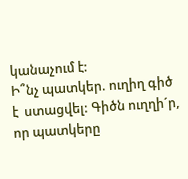կանաչում է:
Ի՞նչ պատկեր. ուղիղ գիծ է  ստացվել: Գիծն ուղղի´ր, որ պատկերը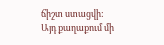ճիշտ ստացվի:
Այդ քաղաքում մի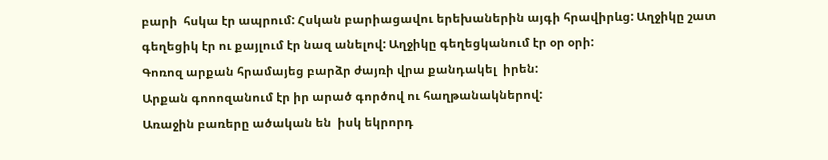բարի  հսկա էր ապրում: Հսկան բարիացավու երեխաներին այգի հրավիրևց: Աղջիկը շատ գեղեցիկ էր ու քայլում էր նազ անելով: Աղջիկը գեղեցկանում էր օր օրի:
Գոռոզ արքան հրամայեց բարձր ժայռի վրա քանդակել  իրեն:
Արքան գոոոզանում էր իր արած գործով ու հաղթանակներով:
Առաջին բառերը ածական են  իսկ եկրորդ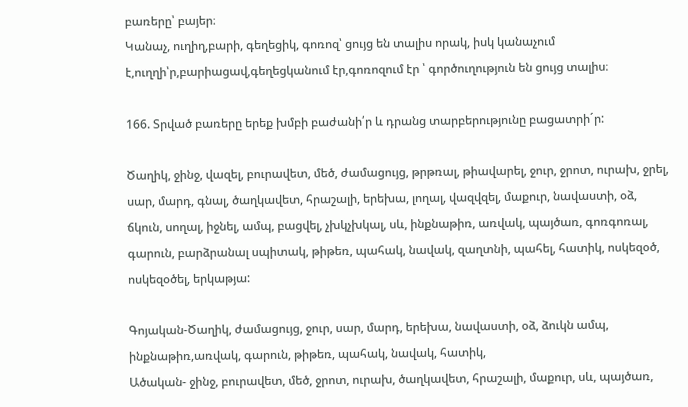բառերը՝ բայեր։
Կանաչ, ուղիղ,բարի, գեղեցիկ, գոռոզ՝ ցույց են տալիս որակ, իսկ կանաչում է,ուղղի՝ր,բարիացավ,գեղեցկանում էր,գոռոզում էր ՝ գործուղություն են ցույց տալիս։

166. Տրված բառերը երեք խմբի բաժանի՛ր և դրանց տարբերությունը բացատրի´ր:

Ծաղիկ, ջինջ, վազել, բուրավետ, մեծ, ժամացույց, թրթռալ, թիավարել, ջուր, ջրոտ, ուրախ, ջրել, սար, մարդ, գնալ, ծաղկավետ, հրաշալի, երեխա, լողալ, վազվզել, մաքուր, նավաստի, օձ, ճկուն, սողալ, իջնել, ամպ, բացվել, չխկչխկալ, սև, ինքնաթիռ, առվակ, պայծառ, գոռգոռալ, գարուն, բարձրանալ սպիտակ, թիթեռ, պահակ, նավակ, զաղտնի, պահել, հատիկ, ոսկեզօծ, ոսկեզօծել, երկաթյա:

Գոյական-Ծաղիկ, ժամացույց, ջուր, սար, մարդ, երեխա, նավաստի, օձ, ձուկն ամպ, ինքնաթիռ,առվակ, գարուն, թիթեռ, պահակ, նավակ, հատիկ,
Ածական- ջինջ, բուրավետ, մեծ, ջրոտ, ուրախ, ծաղկավետ, հրաշալի, մաքուր, սև, պայծառ,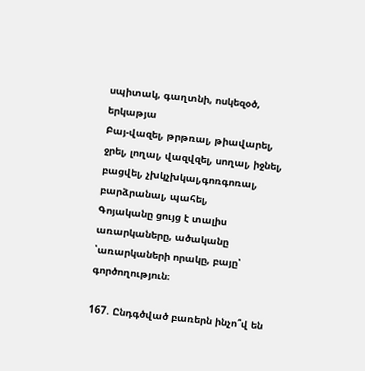սպիտակ, գաղտնի, ոսկեզօծ, երկաթյա
Բայ-վազել, թրթռալ, թիավարել, ջրել, լողալ, վազվզել, սողալ, իջնել, բացվել, չխկչխկալ,գոռգոռալ, բարձրանալ, պահել,
Գոյականը ցույց է տալիս առարկաները, ածականը ՝առարկաների որակը, բայը՝ գործողություն։

167. Ընդգծված բառերն ինչո՞վ են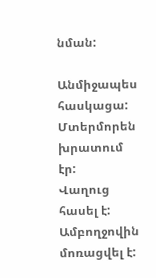նման:

Անմիջապես հասկացա:
Մտերմորեն խրատում էր:
Վաղուց հասել է:
Ամբողջովին մոռացվել է: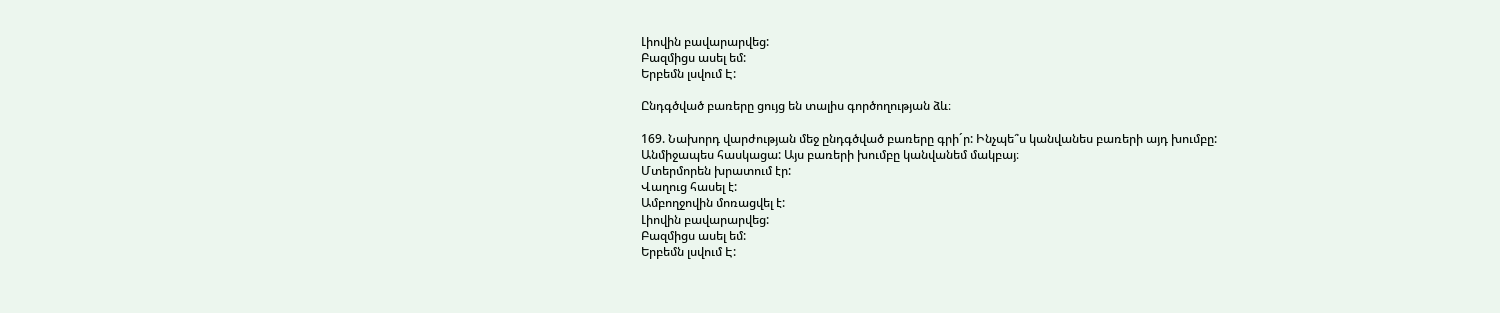Լիովին բավարարվեց:
Բազմիցս ասել եմ:
Երբեմն լսվում Է:

Ընդգծված բառերը ցույց են տալիս գործողության ձև։

169. Նախորդ վարժության մեջ ընդգծված բառերը գրի´ր: Ինչպե՞ս կանվանես բառերի այդ խումբը:
Անմիջապես հասկացա: Այս բառերի խումբը կանվանեմ մակբայ։
Մտերմորեն խրատում էր:
Վաղուց հասել է:
Ամբողջովին մոռացվել է:
Լիովին բավարարվեց:
Բազմիցս ասել եմ:
Երբեմն լսվում Է: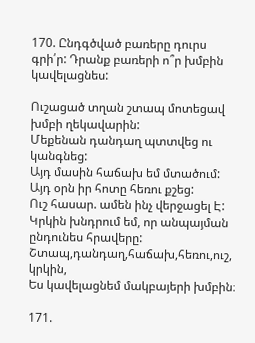170. Ընդգծված բառերը դուրս գրի՛ր: Դրանք բառերի ո՞ր խմբին կավելացնես:

Ուշացած տղան շտապ մոտեցավ խմբի ղեկավարին:
Մեքենան դանդաղ պտտվեց ու կանգնեց:
Այդ մասին հաճախ եմ մտածում:
Այդ օրն իր հոտը հեռու քշեց:
Ուշ հասար. ամեն ինչ վերջացել Է:
Կրկին խնդրում եմ, որ անպայման ընդունես հրավերը:
Շտապ,դանդաղ,հաճախ,հեռու,ուշ, կրկին,
Ես կավելացնեմ մակբայերի խմբին։

171.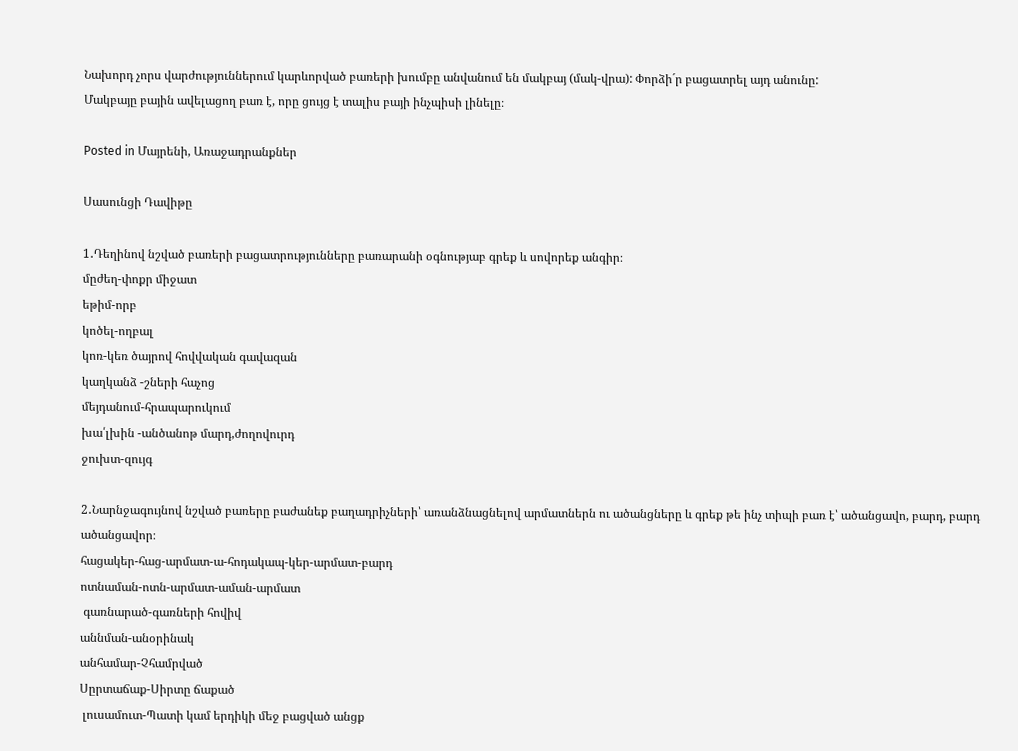Նախորդ չորս վարժություններում կարևորված բառերի խումբը անվանում են մակբայ (մակ-վրա): Փորձի´ր բացատրել այդ անունը:
Մակբայը բային ավելացող բառ է, որը ցույց է տալիս բայի ինչպիսի լինելը։

Posted in Մայրենի, Առաջադրանքներ

Սասունցի Դավիթը

1․Դեղինով նշված բառերի բացատրությունները բառարանի օգնությաբ գրեք և սովորեք անգիր։
մըժեղ-փոքր միջատ
եթիմ-որբ
կոծել-ողբալ
կոռ-կեռ ծայրով հովվական գավազան
կաղկանձ -շների հաչոց
մեյդանում-հրապարուկում
խա՛լխին -անծանոթ մարդ,ժողովուրդ
ջուխտ-զույգ

2․Նարնջագույնով նշված բառերը բաժանեք բաղադրիչների՝ առանձնացնելով արմատներն ու ածանցները և գրեք թե ինչ տիպի բառ է՝ ածանցավո, բարդ, բարդ ածանցավոր։
հացակեր-հաց-արմատ-ա-հոդակապ-կեր-արմատ-բարդ
ոտնաման-ոտն-արմատ-աման-արմատ
 գառնարած-գառների հովիվ
աննման-անօրինակ
անհամար-Չհամրված
Սըրտաճաք-Սիրտը ճաքած
 լուսամուտ-Պատի կամ երդիկի մեջ բացված անցք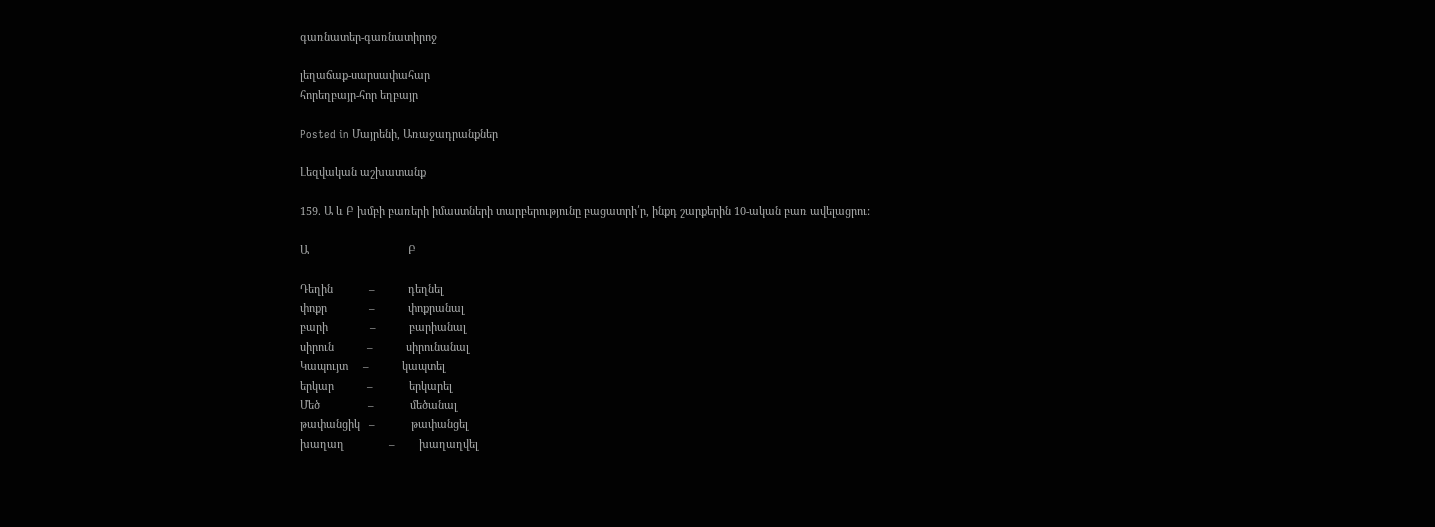գառնատեր-գառնատիրոջ

լեղաճաք-սարսափահար
հորեղբայր-հոր եղբայր

Posted in Մայրենի, Առաջադրանքներ

Լեզվական աշխատանք

159. Ա և Բ խմբի բառերի իմաստների տարբերությունը բացատրի՛ր, ինքդ շարքերին 10-ական բառ ավելացրու:

Ա                                 Բ

Դեղին            –           դեղնել
փոքր              –           փոքրանալ
բարի              –           բարիանալ
սիրուն           –           սիրունանալ
Կապույտ     –           կապտել
երկար           –            երկարել
Մեծ                –            մեծանալ
թափանցիկ   –            թափանցել
խաղաղ               –        խաղաղվել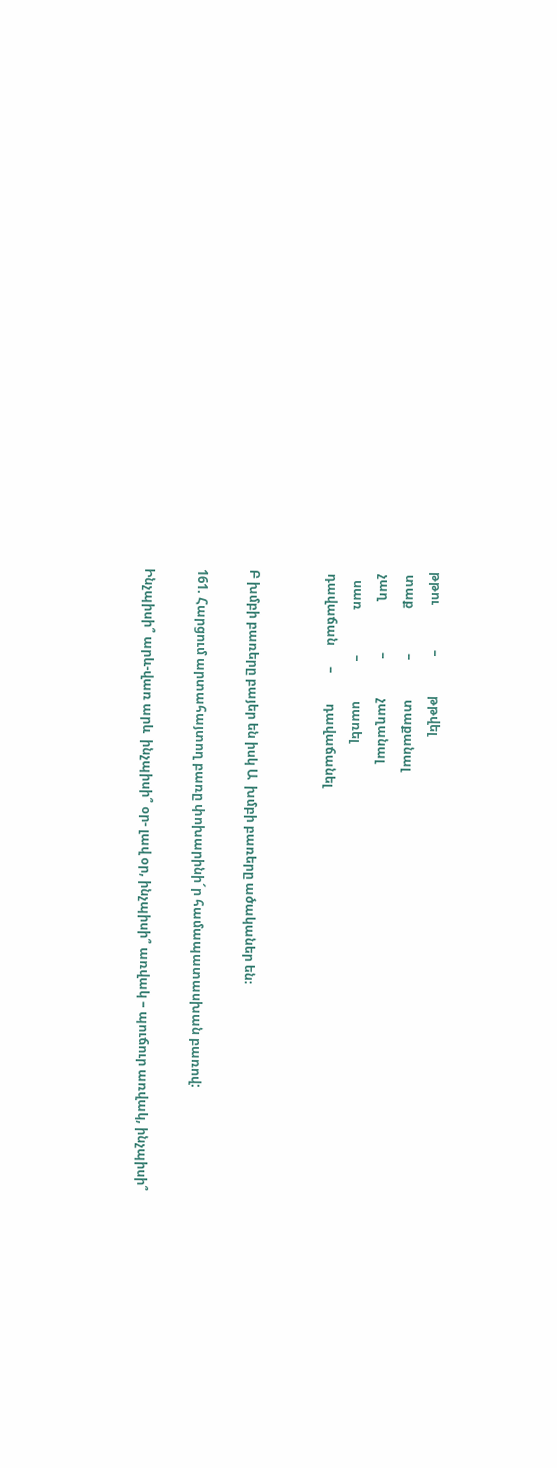թթու               –             թթվել
 տաք               –             տաքանալ
 չաղ                 –             չաղանալ
   սառ               –             սառել
 դավաճան       –          դավաճանել


Բ խմբի բառերը բայեր են իսկ Ա  խմբի բառերը ածականեր են։

161. Հարցում արտահայտող բառը փոխարինի´ր համապատասխան բառով:

Ինչպիսի՞ արև-վառ արև  ինչպիսի՞ օր- լավ օր, ինչպիսի՞ առվակ – պուճուր առվակ, ինչպիսի՞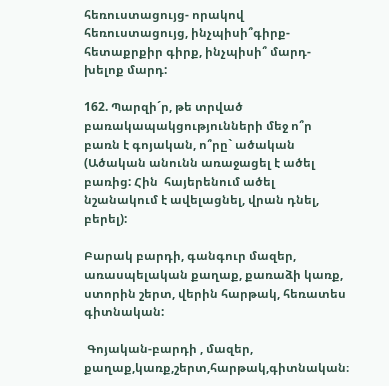հեռուստացույց- որակով հեռուստացույց, ինչպիսի՞գիրք-հետաքրքիր գիրք, ինչպիսի՞ մարդ-խելոք մարդ:

162. Պարզի´ր, թե տրված բառակապակցությունների մեջ ո՞ր բառն է գոյական, ո՞րը` ածական (Ածական անունն առաջացել է ածել բառից: Հին  հայերենում ածել նշանակում է ավելացնել, վրան դնել, բերել):

Բարակ բարդի, գանգուր մազեր, առասպելական քաղաք, քառաձի կառք, ստորին շերտ, վերին հարթակ, հեռատես գիտնական:

 Գոյական-բարդի , մազեր, քաղաք,կառք,շերտ,հարթակ,գիտնական։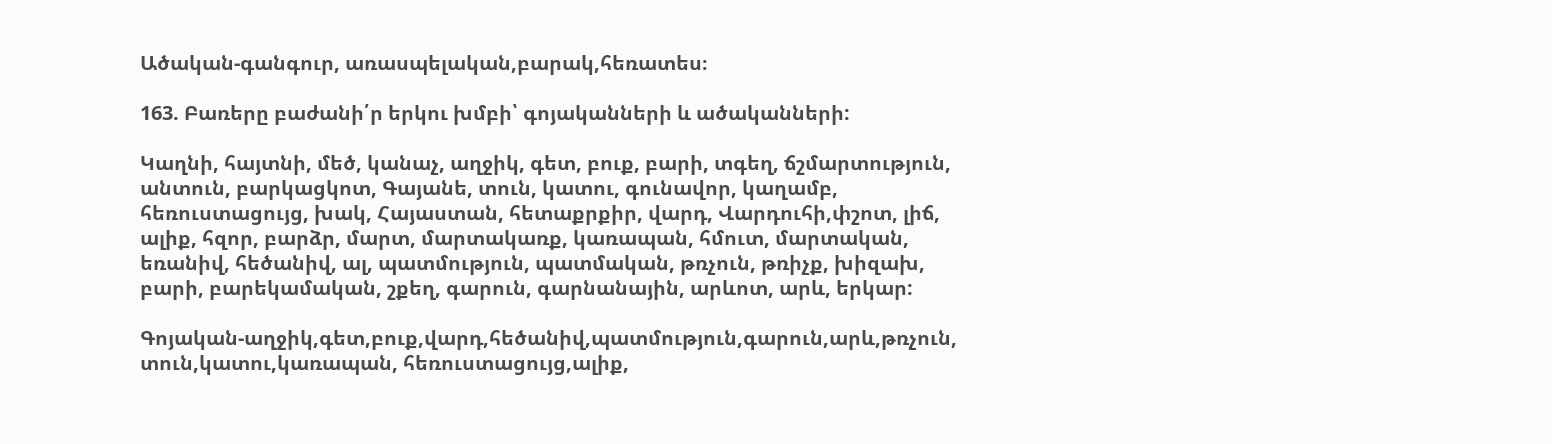Ածական-գանգուր, առասպելական,բարակ,հեռատես։

163. Բառերը բաժանի՛ր երկու խմբի՝ գոյականների և ածականների:

Կաղնի, հայտնի, մեծ, կանաչ, աղջիկ, գետ, բուք, բարի, տգեղ, ճշմարտություն, անտուն, բարկացկոտ, Գայանե, տուն, կատու, գունավոր, կաղամբ, հեռուստացույց, խակ, Հայաստան, հետաքրքիր, վարդ, Վարդուհի,փշոտ, լիճ, ալիք, հզոր, բարձր, մարտ, մարտակառք, կառապան, հմուտ, մարտական, եռանիվ, հեծանիվ, ալ, պատմություն, պատմական, թռչուն, թռիչք, խիզախ, բարի, բարեկամական, շքեղ, գարուն, գարնանային, արևոտ, արև, երկար:

Գոյական-աղջիկ,գետ,բուք,վարդ,հեծանիվ,պատմություն,գարուն,արև,թռչուն, տուն,կատու,կառապան, հեռուստացույց,ալիք,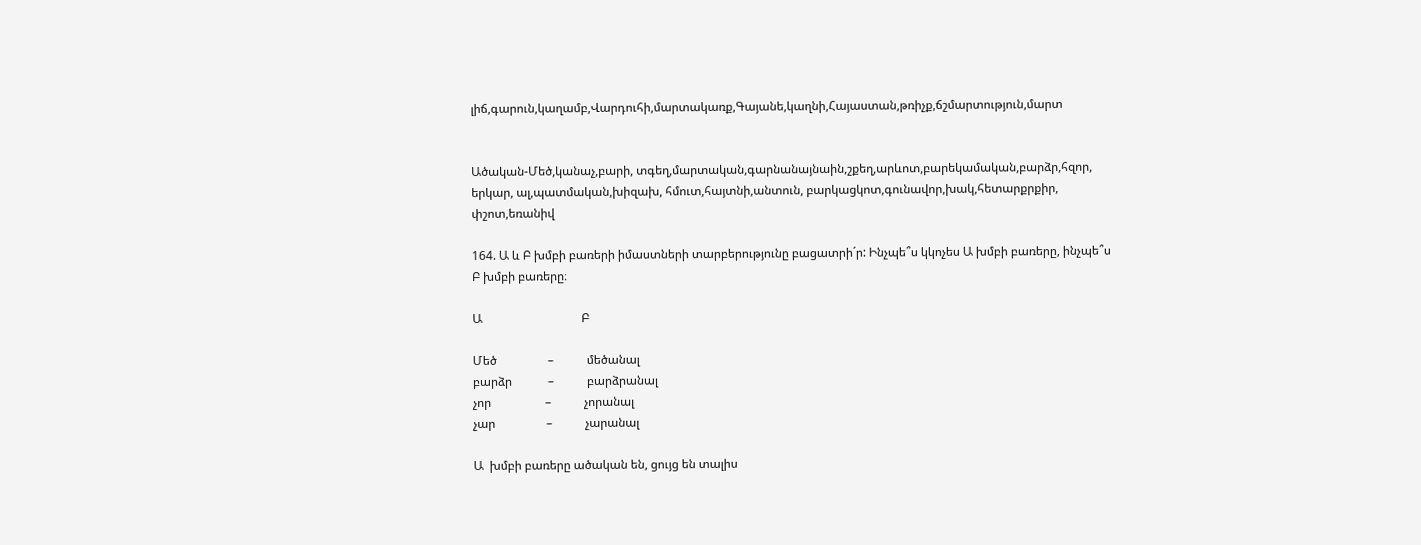լիճ,գարուն,կաղամբ,Վարդուհի,մարտակառք,Գայանե,կաղնի,Հայաստան,թռիչք,ճշմարտություն,մարտ


Ածական-Մեծ,կանաչ,բարի, տգեղ,մարտական,գարնանայնաին,շքեղ,արևոտ,բարեկամական,բարձր,հզոր, երկար, ալ,պատմական,խիզախ, հմուտ,հայտնի,անտուն, բարկացկոտ,գունավոր,խակ,հետարքրքիր, փշոտ,եռանիվ

164. Ա և Բ խմբի բառերի իմաստների տարբերությունը բացատրի´ր: Ինչպե՞ս կկոչես Ա խմբի բառերը, ինչպե՞ս Բ խմբի բառերը։

Ա                                 Բ

Մեծ                 –           մեծանալ
բարձր            –           բարձրանալ
չոր                  –           չորանալ
չար                 –           չարանալ

Ա  խմբի բառերը ածական են, ցույց են տալիս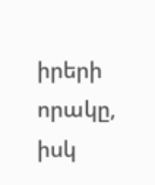իրերի որակը, իսկ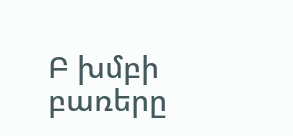Բ խմբի բառերը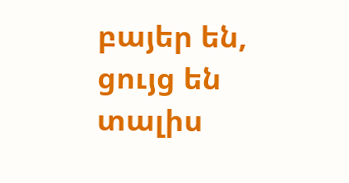բայեր են, ցույց են տալիս